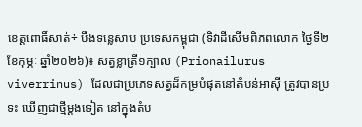ខេត្តពោធិ៍សាត់÷ បឹងទន្លេសាប ប្រទេសកម្ពុជា (ទិវាដីសើមពិភពលោក ថ្ងៃទី២ ខែកុម្ភៈ ឆ្នាំ២០២៦)៖ សត្វខ្លាត្រី១ក្បាល (Prionailurus viverrinus) ដែលជាប្រភេទសត្វដ៏កម្របំផុតនៅតំបន់អាស៊ី ត្រូវបានប្រទះ ឃើញជាថ្មីម្តងទៀត នៅក្នុងតំប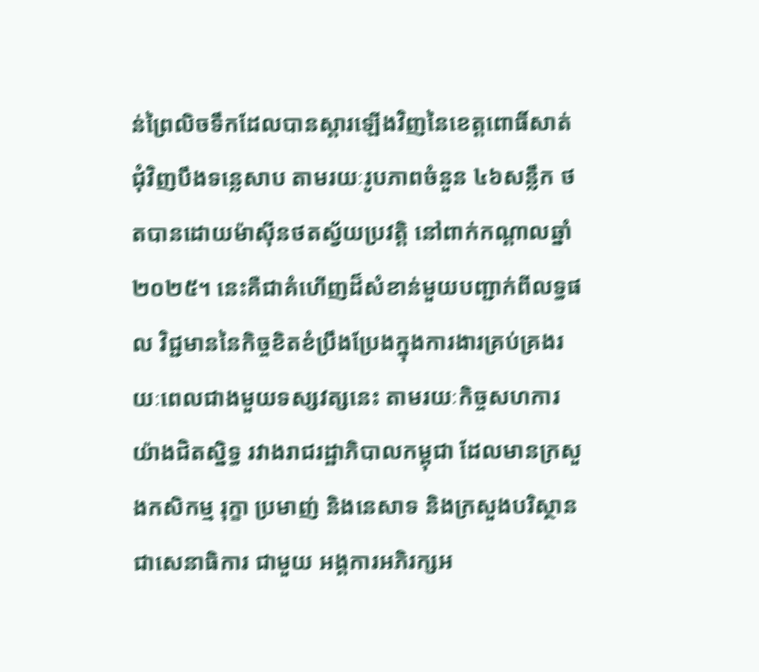ន់ព្រៃលិចទឹកដែលបានស្ដារឡើងវិញនៃខេត្តពោធិ៍សាត់ ជុំវិញបឹងទន្លេសាប តាមរយៈរូបភាពចំនួន ៤៦សន្លឹក ថតបានដោយម៉ាស៊ីនថតស្វ័យប្រវត្តិ នៅពាក់កណ្តាលឆ្នាំ២០២៥។ នេះគឺជាគំហើញដ៏សំខាន់មួយបញ្ជាក់ពីលទ្ធផល វិជ្ជមាននៃកិច្ចខិតខំប្រឹងប្រែងក្នុងការងារគ្រប់គ្រងរយៈពេលជាងមួយទស្សវត្សនេះ តាមរយៈកិច្ចសហការយ៉ាងជិតស្និទ្ធ រវាងរាជរដ្ឋាភិបាលកម្ពុជា ដែលមានក្រសួងកសិកម្ម រុក្ខា ប្រមាញ់ និងនេសាទ និងក្រសួងបរិស្ថាន ជាសេនាធិការ ជាមួយ អង្គការអភិរក្សអ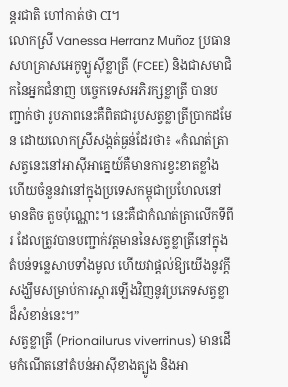ន្តរជាតិ ហៅកាត់ថា CI។
លោកស្រី Vanessa Herranz Muñoz ប្រធានសហគ្រាសអេកូឡូស៊ីខ្លាត្រី (FCEE) និងជាសមាជិកនៃអ្នកជំនាញ បច្ចេកទេសអភិរក្សខ្លាត្រី បានបញ្ជាក់ថា រូបភាពនេះគឺពិតជារូបសត្វខ្លាត្រីប្រាកដមែន ដោយលោកស្រីសង្កត់ធ្ងន់ដែរថា៖ «កំណត់ត្រាសត្វនេះនៅអាស៊ីអាគ្នេយ៍គឺមានការខ្វះខាតខ្លាំង ហើយចំនួនវានៅក្នុងប្រទេសកម្ពុជាប្រហែលនៅមានតិច តួចប៉ុណ្ណោះ។ នេះគឺជាកំណត់ត្រាលើកទីពីរ ដែលត្រូវបានបញ្ជាក់វត្តមាននៃសត្វខ្លាត្រីនៅក្នុងតំបន់ទន្លេសាបទាំងមូល ហើយវាផ្តល់ឱ្យយើងនូវក្តីសង្ឃឹមសម្រាប់ការស្តារឡើងវិញនូវប្រភេទសត្វខ្លាដ៏សំខាន់នេះ។”
សត្វខ្លាត្រី (Prionailurus viverrinus) មានដើមកំណើតនៅតំបន់អាស៊ីខាងត្បូង និងអា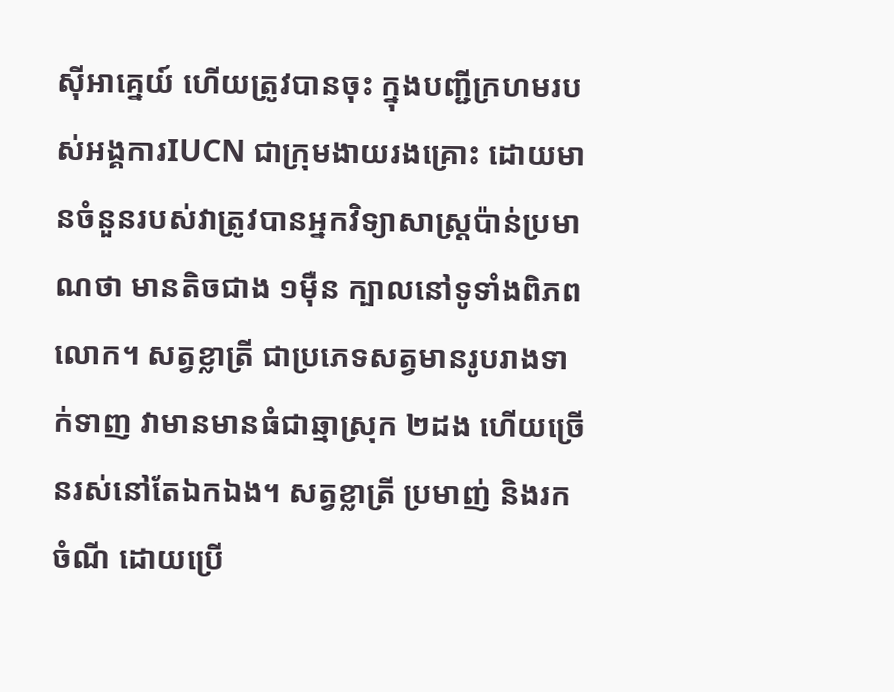ស៊ីអាគ្នេយ៍ ហើយត្រូវបានចុះ ក្នុងបញ្ជីក្រហមរបស់អង្គការIUCN ជាក្រុមងាយរងគ្រោះ ដោយមានចំនួនរបស់វាត្រូវបានអ្នកវិទ្យាសាស្ត្រប៉ាន់ប្រមាណថា មានតិចជាង ១ម៉ឺន ក្បាលនៅទូទាំងពិភពលោក។ សត្វខ្លាត្រី ជាប្រភេទសត្វមានរូបរាងទាក់ទាញ វាមានមានធំជាឆ្មាស្រុក ២ដង ហើយច្រើនរស់នៅតែឯកឯង។ សត្វខ្លាត្រី ប្រមាញ់ និងរកចំណី ដោយប្រើ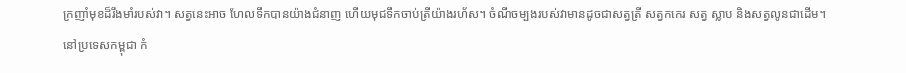ក្រញាំមុខដ៏រឹងមាំរបស់វា។ សត្វនេះអាច ហែលទឹកបានយ៉ាងជំនាញ ហើយមុជទឹកចាប់ត្រីយ៉ាងរហ័ស។ ចំណីចម្បងរបស់វាមានដូចជាសត្វត្រី សត្វកកេរ សត្វ ស្លាប និងសត្វលូនជាដើម។
នៅប្រទេសកម្ពុជា កំ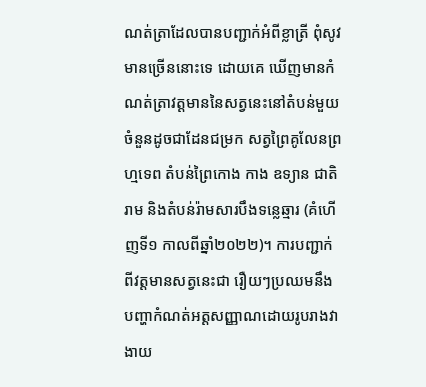ណត់ត្រាដែលបានបញ្ជាក់អំពីខ្លាត្រី ពុំសូវមានច្រើននោះទេ ដោយគេ ឃើញមានកំណត់ត្រាវត្តមាននៃសត្វនេះនៅតំបន់មួយចំនួនដូចជាដែនជម្រក សត្វព្រៃគូលែនព្រហ្មទេព តំបន់ព្រៃកោង កាង ឧទ្យាន ជាតិរាម និងតំបន់រ៉ាមសារបឹងទន្លេឆ្មារ (គំហើញទី១ កាលពីឆ្នាំ២០២២)។ ការបញ្ជាក់ពីវត្តមានសត្វនេះជា រឿយៗប្រឈមនឹងបញ្ហាកំណត់អត្តសញ្ញាណដោយរូបរាងវាងាយ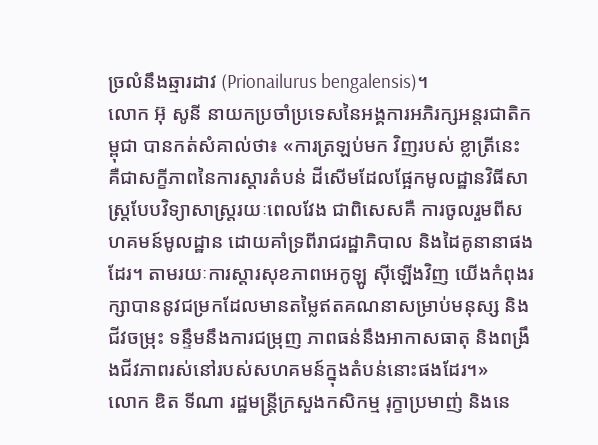ច្រលំនឹងឆ្មារដាវ (Prionailurus bengalensis)។
លោក អ៊ុ សូនី នាយកប្រចាំប្រទេសនៃអង្គការអភិរក្សអន្តរជាតិកម្ពុជា បានកត់សំគាល់ថា៖ «ការត្រឡប់មក វិញរបស់ ខ្លាត្រីនេះ គឺជាសក្ខីភាពនៃការស្ដារតំបន់ ដីសើមដែលផ្អែកមូលដ្ឋានវិធីសាស្ត្របែបវិទ្យាសាស្ត្ររយៈពេលវែង ជាពិសេសគឺ ការចូលរួមពីសហគមន៍មូលដ្ឋាន ដោយគាំទ្រពីរាជរដ្ឋាភិបាល និងដៃគូនានាផងដែរ។ តាមរយៈការស្តារសុខភាពអេកូឡូ ស៊ីឡើងវិញ យើងកំពុងរក្សាបាននូវជម្រកដែលមានតម្លៃឥតគណនាសម្រាប់មនុស្ស និងជីវចម្រុះ ទន្ទឹមនឹងការជម្រុញ ភាពធន់នឹងអាកាសធាតុ និងពង្រឹងជីវភាពរស់នៅរបស់សហគមន៍ក្នុងតំបន់នោះផងដែរ។»
លោក ឌិត ទីណា រដ្ឋមន្ត្រីក្រសួងកសិកម្ម រុក្ខាប្រមាញ់ និងនេ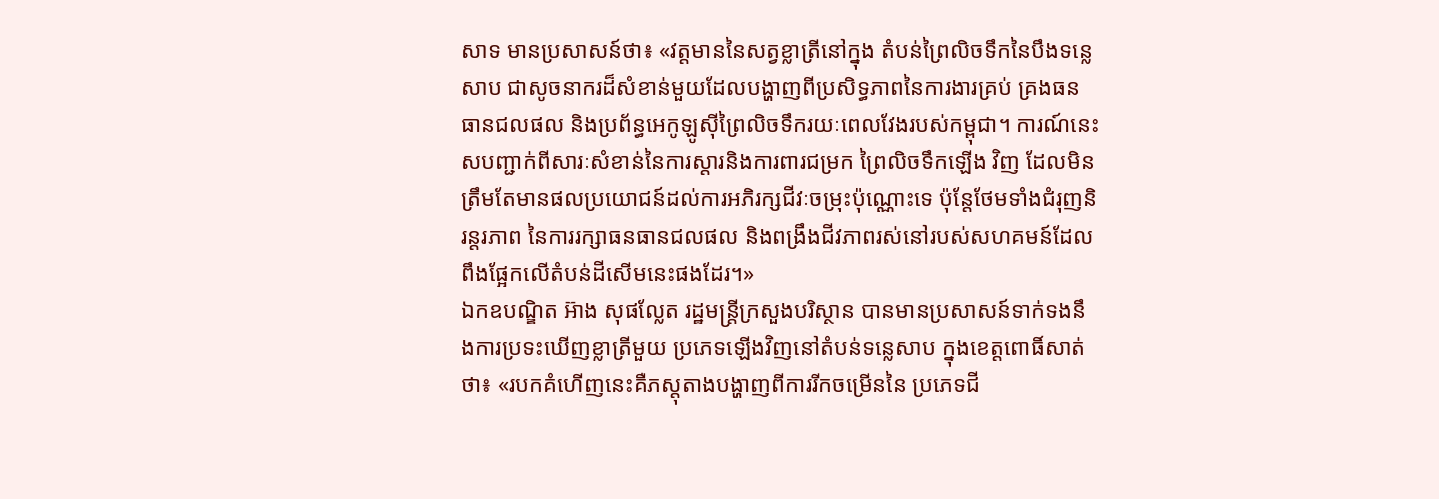សាទ មានប្រសាសន៍ថា៖ «វត្តមាននៃសត្វខ្លាត្រីនៅក្នុង តំបន់ព្រៃលិចទឹកនៃបឹងទន្លេសាប ជាសូចនាករដ៏សំខាន់មួយដែលបង្ហាញពីប្រសិទ្ធភាពនៃការងារគ្រប់ គ្រងធនធានជលផល និងប្រព័ន្ធអេកូឡូស៊ីព្រៃលិចទឹករយៈពេលវែងរបស់កម្ពុជា។ ការណ៍នេះសបញ្ជាក់ពីសារៈសំខាន់នៃការស្តារនិងការពារជម្រក ព្រៃលិចទឹកឡើង វិញ ដែលមិនត្រឹមតែមានផលប្រយោជន៍ដល់ការអភិរក្សជីវៈចម្រុះប៉ុណ្ណោះទេ ប៉ុន្តែថែមទាំងជំរុញនិរន្តរភាព នៃការរក្សាធនធានជលផល និងពង្រឹងជីវភាពរស់នៅរបស់សហគមន៍ដែលពឹងផ្អែកលើតំបន់ដីសើមនេះផងដែរ។»
ឯកឧបណ្ឌិត អ៊ាង សុផល្លែត រដ្ឋមន្ត្រីក្រសួងបរិស្ថាន បានមានប្រសាសន៍ទាក់ទងនឹងការប្រទះឃើញខ្លាត្រីមួយ ប្រភេទឡើងវិញនៅតំបន់ទន្លេសាប ក្នុងខេត្តពោធិ៍សាត់ថា៖ «របកគំហើញនេះគឺភស្តុតាងបង្ហាញពីការរីកចម្រើននៃ ប្រភេទជី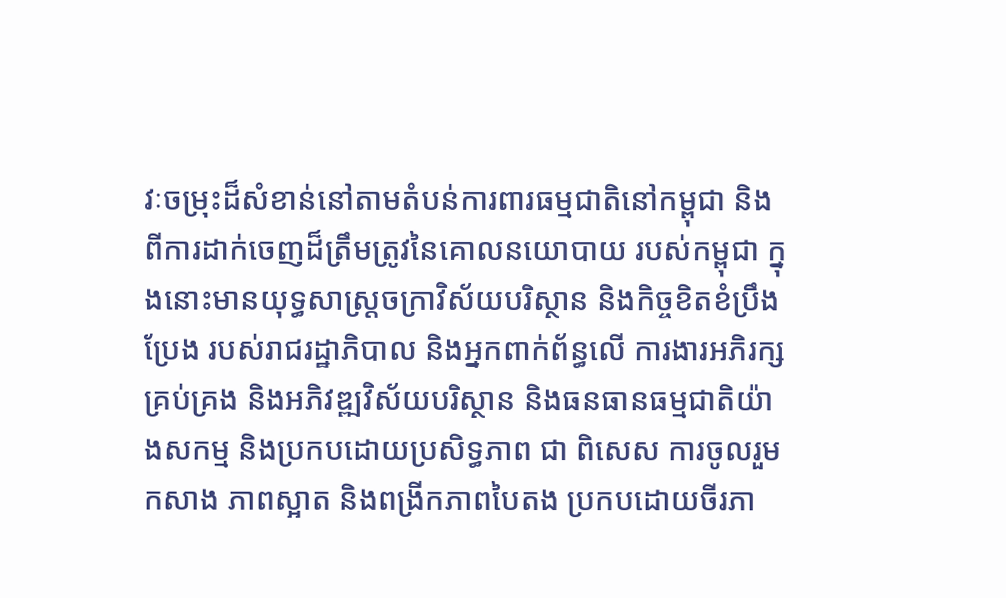វៈចម្រុះដ៏សំខាន់នៅតាមតំបន់ការពារធម្មជាតិនៅកម្ពុជា និងពីការដាក់ចេញដ៏ត្រឹមត្រូវនៃគោលនយោបាយ របស់កម្ពុជា ក្នុងនោះមានយុទ្ធសាស្រ្តចក្រាវិស័យបរិស្ថាន និងកិច្ចខិតខំប្រឹងប្រែង របស់រាជរដ្ឋាភិបាល និងអ្នកពាក់ព័ន្ធលើ ការងារអភិរក្ស គ្រប់គ្រង និងអភិវឌ្ឍវិស័យបរិស្ថាន និងធនធានធម្មជាតិយ៉ាងសកម្ម និងប្រកបដោយប្រសិទ្ធភាព ជា ពិសេស ការចូលរួមកសាង ភាពស្អាត និងពង្រីកភាពបៃតង ប្រកបដោយចីរភា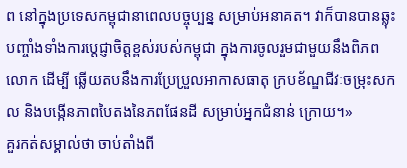ព នៅក្នុងប្រទេសកម្ពុជានាពេលបច្ចុប្បន្ន សម្រាប់អនាគត។ វាក៏បានបានឆ្លុះបញ្ចាំងទាំងការប្តេជ្ញាចិត្តខ្ពស់របស់កម្ពុជា ក្នុងការចូលរួមជាមួយនឹងពិភពលោក ដើម្បី ឆ្លើយតបនឹងការប្រែប្រួលអាកាសធាតុ ក្របខ័ណ្ឌជីវៈចម្រុះសកល និងបង្កើនភាពបៃតងនៃភពផែនដី សម្រាប់អ្នកជំនាន់ ក្រោយ។»
គួរកត់សម្គាល់ថា ចាប់តាំងពី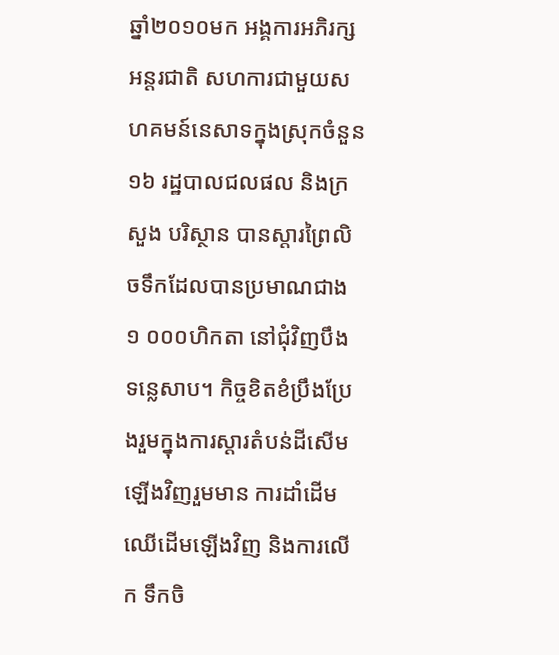ឆ្នាំ២០១០មក អង្គការអភិរក្សអន្តរជាតិ សហការជាមួយសហគមន៍នេសាទក្នុងស្រុកចំនួន ១៦ រដ្ឋបាលជលផល និងក្រសួង បរិស្ថាន បានស្តារព្រៃលិចទឹកដែលបានប្រមាណជាង ១ ០០០ហិកតា នៅជុំវិញបឹង ទន្លេសាប។ កិច្ចខិតខំប្រឹងប្រែងរួមក្នុងការស្ដារតំបន់ដីសើមឡើងវិញរួមមាន ការដាំដើមឈើដើមឡើងវិញ និងការលើក ទឹកចិ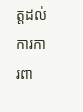ត្តដល់ការការពា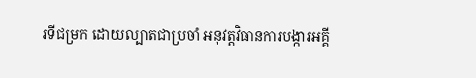រទីជម្រក ដោយល្បាតជាប្រចាំ អនុវត្តវិធានការបង្ការអគ្គី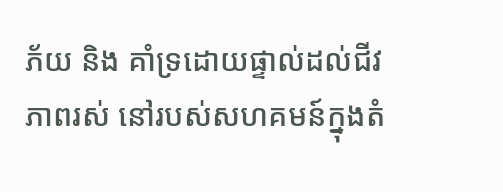ភ័យ និង គាំទ្រដោយផ្ទាល់ដល់ជីវភាពរស់ នៅរបស់សហគមន៍ក្នុងតំ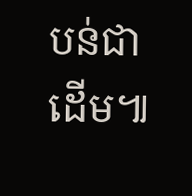បន់ជាដើម៕